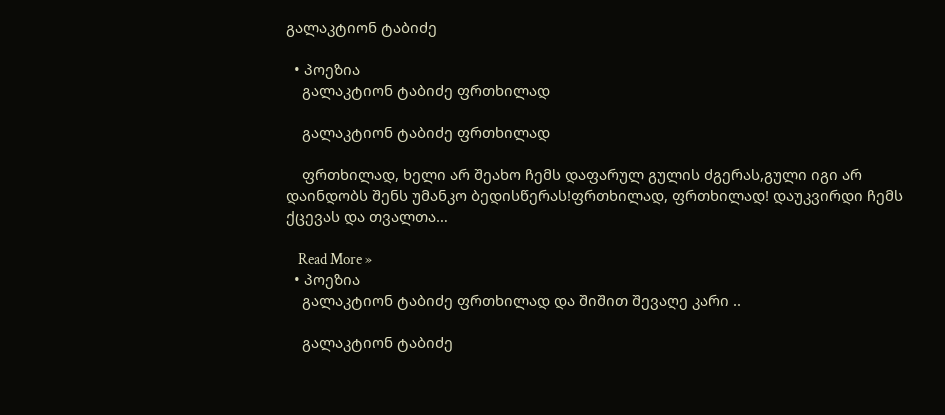გალაკტიონ ტაბიძე

  • პოეზია
    გალაკტიონ ტაბიძე ფრთხილად

    გალაკტიონ ტაბიძე ფრთხილად

    ფრთხილად, ხელი არ შეახო ჩემს დაფარულ გულის ძგერას,გული იგი არ დაინდობს შენს უმანკო ბედისწერას!ფრთხილად, ფრთხილად! დაუკვირდი ჩემს ქცევას და თვალთა…

    Read More »
  • პოეზია
    გალაკტიონ ტაბიძე ფრთხილად და შიშით შევაღე კარი ..

    გალაკტიონ ტაბიძე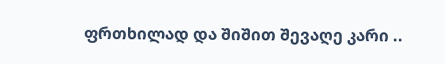ფრთხილად და შიშით შევაღე კარი ..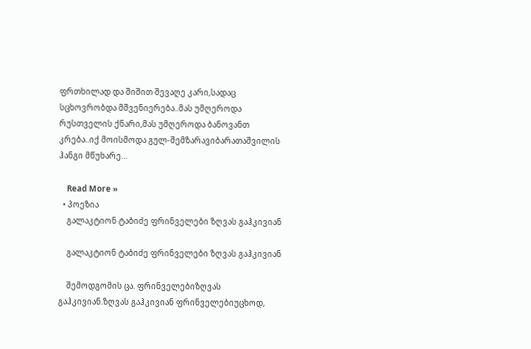ფრთხილად და შიშით შევაღე კარი,სადაც სცხოვრობდა მშვენიერება..მას უმღეროდა რუსთველის ქნარი,მას უმღეროდა ბანოვანთ კრება..იქ მოისმოდა გულ-შემზარავიბარათაშვილის ჰანგი მწუხარე…

    Read More »
  • პოეზია
    გალაკტიონ ტაბიძე ფრინველები ზღვას გაჰკივიან

    გალაკტიონ ტაბიძე ფრინველები ზღვას გაჰკივიან

    შემოდგომის ცა. ფრინველებიზღვას გაჰკივიან.ზღვას გაჰკივიან ფრინველებიუცხოდ,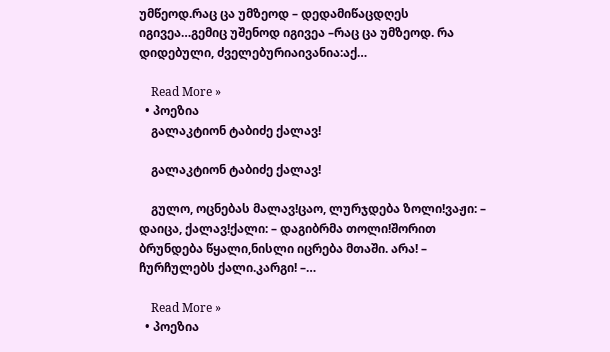უმწეოდ.რაც ცა უმზეოდ – დედამიწაცდღეს იგივეა…გემიც უშენოდ იგივეა –რაც ცა უმზეოდ. რა დიდებული, ძველებურიაივანია:აქ…

    Read More »
  • პოეზია
    გალაკტიონ ტაბიძე ქალავ!

    გალაკტიონ ტაბიძე ქალავ!

    გულო, ოცნებას მალავ!ცაო, ლურჯდება ზოლი!ვაჟი: – დაიცა, ქალავ!ქალი: – დაგიბრმა თოლი!შორით ბრუნდება წყალი,ნისლი იცრება მთაში. არა! – ჩურჩულებს ქალი.კარგი! –…

    Read More »
  • პოეზია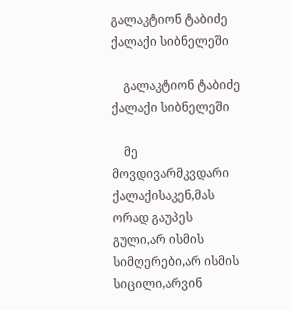გალაკტიონ ტაბიძე ქალაქი სიბნელეში

    გალაკტიონ ტაბიძე ქალაქი სიბნელეში

    მე მოვდივარმკვდარი ქალაქისაკენ,მას ორად გაუპეს გული,არ ისმის სიმღერები,არ ისმის სიცილი,არვინ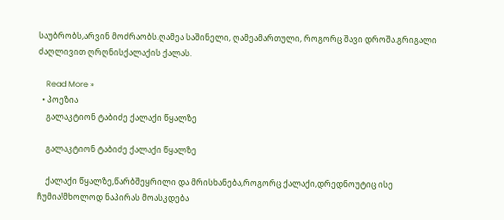საუბრობს,არვინ მოძრაობს.ღამეა საშინელი, ღამეამართული, როგორც შავი დროშა.გრიგალი ძაღლივით ღრღნისქალაქის ქალას.

    Read More »
  • პოეზია
    გალაკტიონ ტაბიძე ქალაქი წყალზე

    გალაკტიონ ტაბიძე ქალაქი წყალზე

    ქალაქი წყალზე,წარბშეყრილი და მრისხანება,როგორც ქალაქი,დრედნოუტიც ისე ჩუმია!მხოლოდ ნაპირას მოასკდება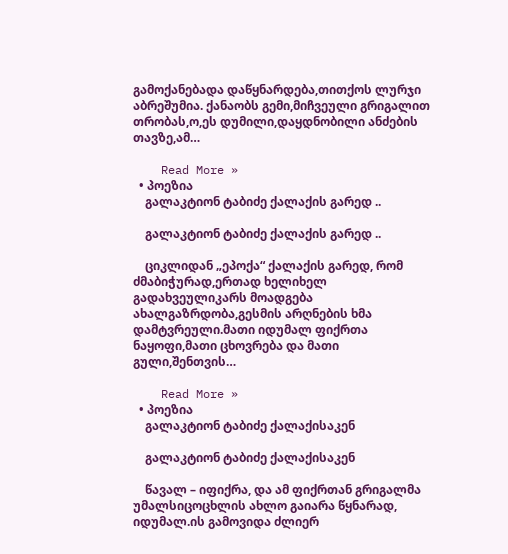გამოქანებადა დაწყნარდება,თითქოს ლურჯი აბრეშუმია. ქანაობს გემი,მიჩვეული გრიგალით თრობას,ო,ეს დუმილი,დაყდნობილი ანძების თავზე,ამ…

    Read More »
  • პოეზია
    გალაკტიონ ტაბიძე ქალაქის გარედ ..

    გალაკტიონ ტაბიძე ქალაქის გარედ ..

    ციკლიდან „ეპოქა“ ქალაქის გარედ, რომ ძმაბიჭურად,ერთად ხელიხელ გადახვეულიკარს მოადგება ახალგაზრდობა,გესმის არღნების ხმა დამტვრეული.მათი იდუმალ ფიქრთა ნაყოფი,მათი ცხოვრება და მათი გული,შენთვის…

    Read More »
  • პოეზია
    გალაკტიონ ტაბიძე ქალაქისაკენ

    გალაკტიონ ტაბიძე ქალაქისაკენ

    წავალ – იფიქრა, და ამ ფიქრთან გრიგალმა უმალსიცოცხლის ახლო გაიარა წყნარად, იდუმალ.ის გამოვიდა ძლიერ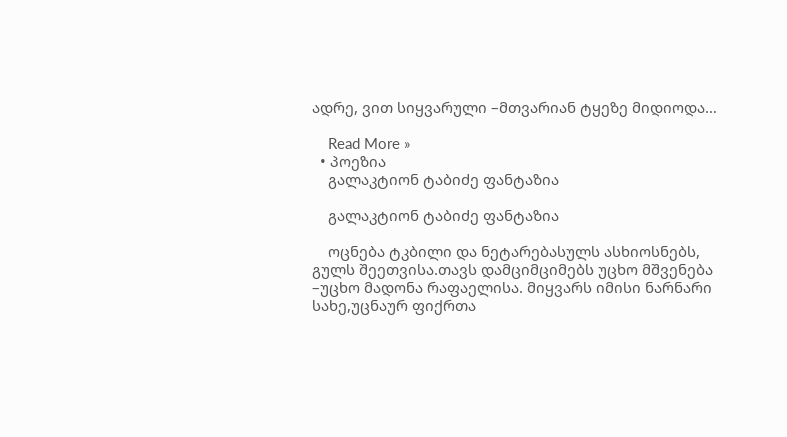ადრე, ვით სიყვარული –მთვარიან ტყეზე მიდიოდა…

    Read More »
  • პოეზია
    გალაკტიონ ტაბიძე ფანტაზია

    გალაკტიონ ტაბიძე ფანტაზია

    ოცნება ტკბილი და ნეტარებასულს ასხიოსნებს, გულს შეეთვისა.თავს დამციმციმებს უცხო მშვენება –უცხო მადონა რაფაელისა. მიყვარს იმისი ნარნარი სახე,უცნაურ ფიქრთა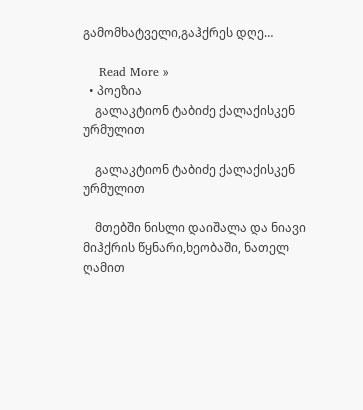გამომხატველი,გაჰქრეს დღე…

    Read More »
  • პოეზია
    გალაკტიონ ტაბიძე ქალაქისკენ ურმულით

    გალაკტიონ ტაბიძე ქალაქისკენ ურმულით

    მთებში ნისლი დაიშალა და ნიავი მიჰქრის წყნარი,ხეობაში, ნათელ ღამით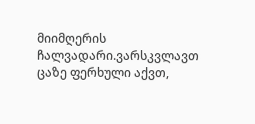მიიმღერის ჩალვადარი.ვარსკვლავთ ცაზე ფერხული აქვთ,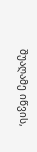შუაღამე იწვის,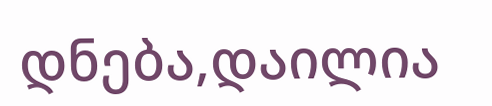დნება,დაილია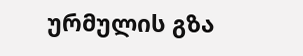ურმულის გზა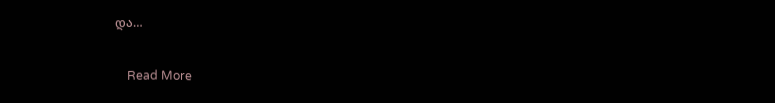და…

    Read More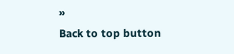»
Back to top button